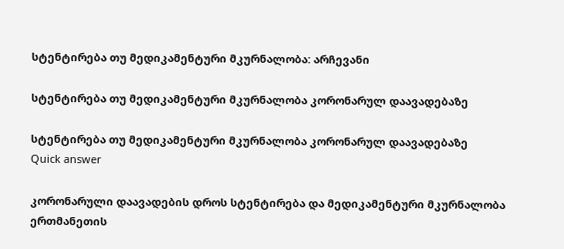სტენტირება თუ მედიკამენტური მკურნალობა: არჩევანი

სტენტირება თუ მედიკამენტური მკურნალობა კორონარულ დაავადებაზე

სტენტირება თუ მედიკამენტური მკურნალობა კორონარულ დაავადებაზე
Quick answer

კორონარული დაავადების დროს სტენტირება და მედიკამენტური მკურნალობა ერთმანეთის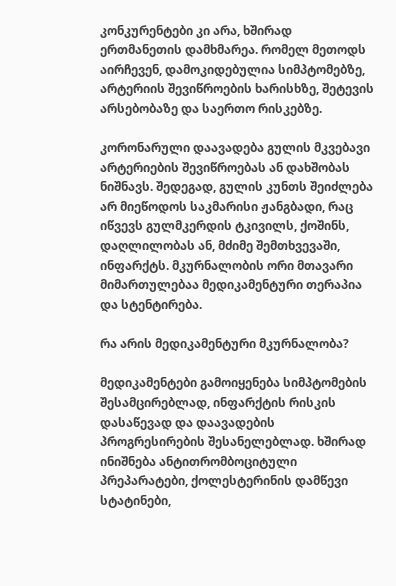კონკურენტები კი არა, ხშირად ერთმანეთის დამხმარეა. რომელ მეთოდს აირჩევენ, დამოკიდებულია სიმპტომებზე, არტერიის შევიწროების ხარისხზე, შეტევის არსებობაზე და საერთო რისკებზე.

კორონარული დაავადება გულის მკვებავი არტერიების შევიწროებას ან დახშობას ნიშნავს. შედეგად, გულის კუნთს შეიძლება არ მიეწოდოს საკმარისი ჟანგბადი, რაც იწვევს გულმკერდის ტკივილს, ქოშინს, დაღლილობას ან, მძიმე შემთხვევაში, ინფარქტს. მკურნალობის ორი მთავარი მიმართულებაა მედიკამენტური თერაპია და სტენტირება.

რა არის მედიკამენტური მკურნალობა?

მედიკამენტები გამოიყენება სიმპტომების შესამცირებლად, ინფარქტის რისკის დასაწევად და დაავადების პროგრესირების შესანელებლად. ხშირად ინიშნება ანტითრომბოციტული პრეპარატები, ქოლესტერინის დამწევი სტატინები,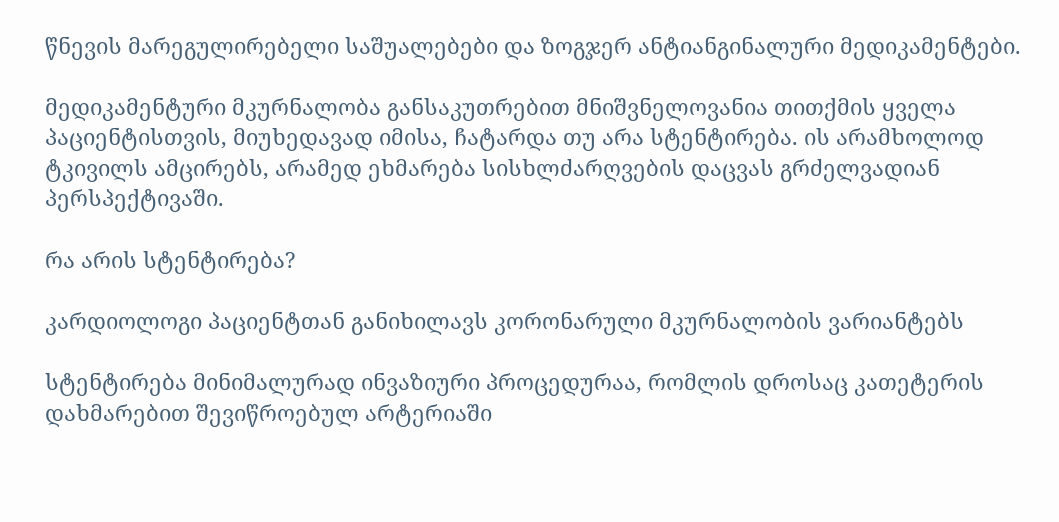წნევის მარეგულირებელი საშუალებები და ზოგჯერ ანტიანგინალური მედიკამენტები.

მედიკამენტური მკურნალობა განსაკუთრებით მნიშვნელოვანია თითქმის ყველა პაციენტისთვის, მიუხედავად იმისა, ჩატარდა თუ არა სტენტირება. ის არამხოლოდ ტკივილს ამცირებს, არამედ ეხმარება სისხლძარღვების დაცვას გრძელვადიან პერსპექტივაში.

რა არის სტენტირება?

კარდიოლოგი პაციენტთან განიხილავს კორონარული მკურნალობის ვარიანტებს

სტენტირება მინიმალურად ინვაზიური პროცედურაა, რომლის დროსაც კათეტერის დახმარებით შევიწროებულ არტერიაში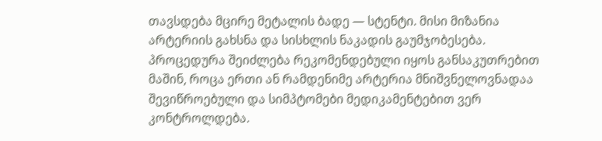თავსდება მცირე მეტალის ბადე — სტენტი. მისი მიზანია არტერიის გახსნა და სისხლის ნაკადის გაუმჯობესება. პროცედურა შეიძლება რეკომენდებული იყოს განსაკუთრებით მაშინ, როცა ერთი ან რამდენიმე არტერია მნიშვნელოვნადაა შევიწროებული და სიმპტომები მედიკამენტებით ვერ კონტროლდება.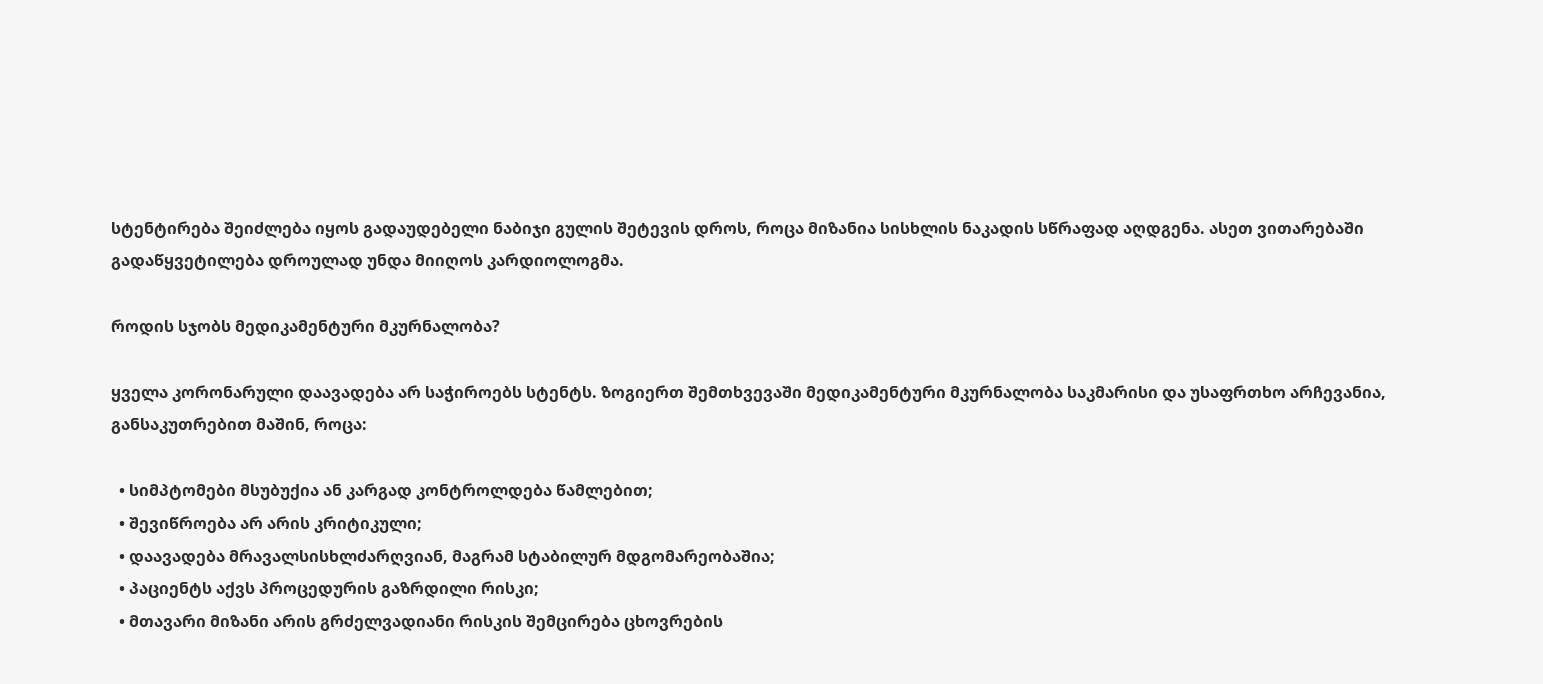სტენტირება შეიძლება იყოს გადაუდებელი ნაბიჯი გულის შეტევის დროს, როცა მიზანია სისხლის ნაკადის სწრაფად აღდგენა. ასეთ ვითარებაში გადაწყვეტილება დროულად უნდა მიიღოს კარდიოლოგმა.

როდის სჯობს მედიკამენტური მკურნალობა?

ყველა კორონარული დაავადება არ საჭიროებს სტენტს. ზოგიერთ შემთხვევაში მედიკამენტური მკურნალობა საკმარისი და უსაფრთხო არჩევანია, განსაკუთრებით მაშინ, როცა:

  • სიმპტომები მსუბუქია ან კარგად კონტროლდება წამლებით;
  • შევიწროება არ არის კრიტიკული;
  • დაავადება მრავალსისხლძარღვიან, მაგრამ სტაბილურ მდგომარეობაშია;
  • პაციენტს აქვს პროცედურის გაზრდილი რისკი;
  • მთავარი მიზანი არის გრძელვადიანი რისკის შემცირება ცხოვრების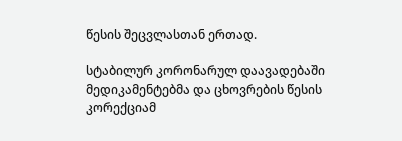წესის შეცვლასთან ერთად.

სტაბილურ კორონარულ დაავადებაში მედიკამენტებმა და ცხოვრების წესის კორექციამ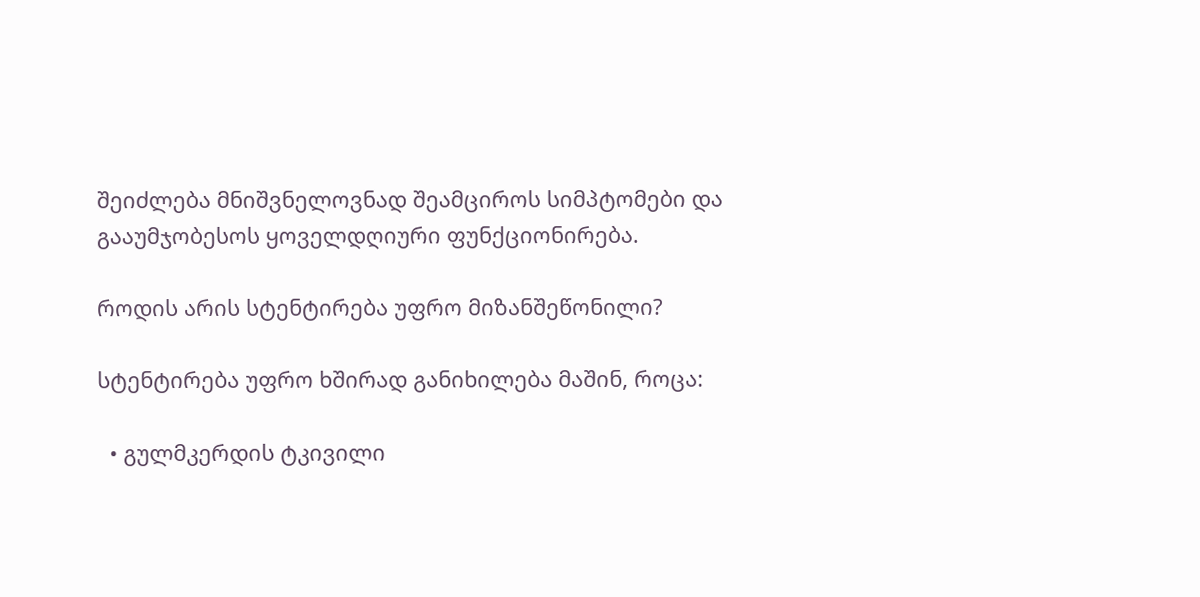შეიძლება მნიშვნელოვნად შეამციროს სიმპტომები და გააუმჯობესოს ყოველდღიური ფუნქციონირება.

როდის არის სტენტირება უფრო მიზანშეწონილი?

სტენტირება უფრო ხშირად განიხილება მაშინ, როცა:

  • გულმკერდის ტკივილი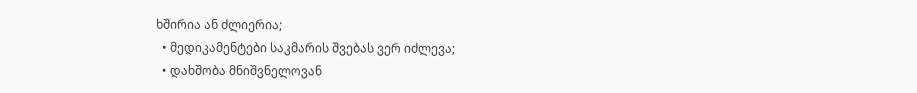ხშირია ან ძლიერია;
  • მედიკამენტები საკმარის შვებას ვერ იძლევა;
  • დახშობა მნიშვნელოვან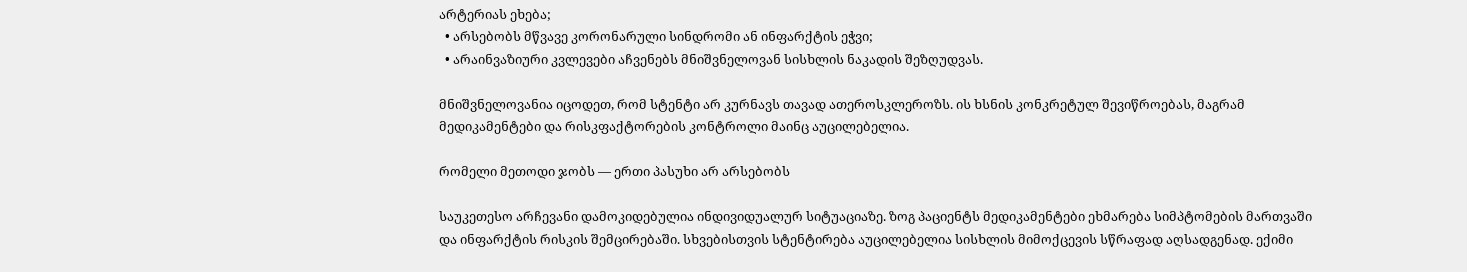არტერიას ეხება;
  • არსებობს მწვავე კორონარული სინდრომი ან ინფარქტის ეჭვი;
  • არაინვაზიური კვლევები აჩვენებს მნიშვნელოვან სისხლის ნაკადის შეზღუდვას.

მნიშვნელოვანია იცოდეთ, რომ სტენტი არ კურნავს თავად ათეროსკლეროზს. ის ხსნის კონკრეტულ შევიწროებას, მაგრამ მედიკამენტები და რისკფაქტორების კონტროლი მაინც აუცილებელია.

რომელი მეთოდი ჯობს — ერთი პასუხი არ არსებობს

საუკეთესო არჩევანი დამოკიდებულია ინდივიდუალურ სიტუაციაზე. ზოგ პაციენტს მედიკამენტები ეხმარება სიმპტომების მართვაში და ინფარქტის რისკის შემცირებაში. სხვებისთვის სტენტირება აუცილებელია სისხლის მიმოქცევის სწრაფად აღსადგენად. ექიმი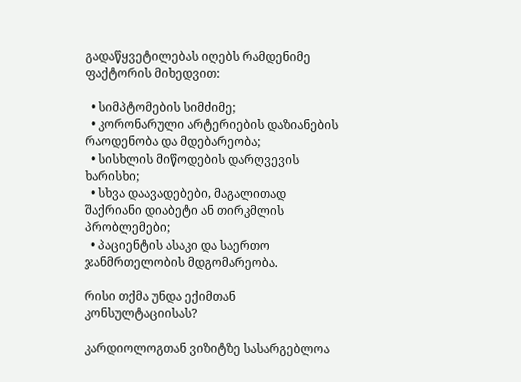გადაწყვეტილებას იღებს რამდენიმე ფაქტორის მიხედვით:

  • სიმპტომების სიმძიმე;
  • კორონარული არტერიების დაზიანების რაოდენობა და მდებარეობა;
  • სისხლის მიწოდების დარღვევის ხარისხი;
  • სხვა დაავადებები, მაგალითად შაქრიანი დიაბეტი ან თირკმლის პრობლემები;
  • პაციენტის ასაკი და საერთო ჯანმრთელობის მდგომარეობა.

რისი თქმა უნდა ექიმთან კონსულტაციისას?

კარდიოლოგთან ვიზიტზე სასარგებლოა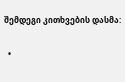შემდეგი კითხვების დასმა:

  •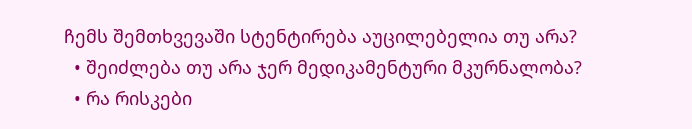ჩემს შემთხვევაში სტენტირება აუცილებელია თუ არა?
  • შეიძლება თუ არა ჯერ მედიკამენტური მკურნალობა?
  • რა რისკები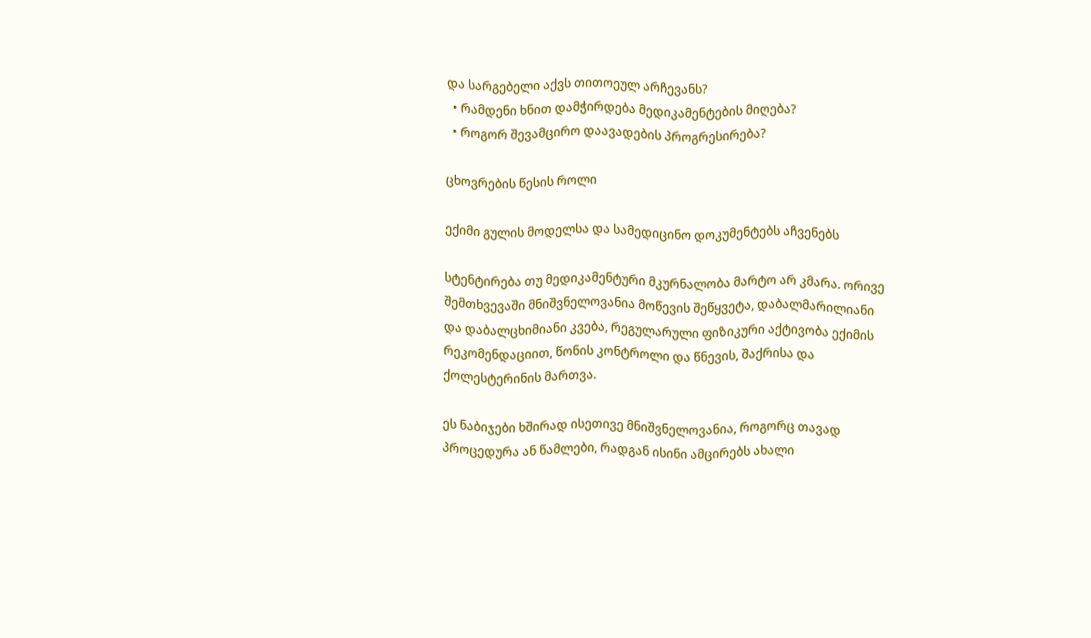და სარგებელი აქვს თითოეულ არჩევანს?
  • რამდენი ხნით დამჭირდება მედიკამენტების მიღება?
  • როგორ შევამცირო დაავადების პროგრესირება?

ცხოვრების წესის როლი

ექიმი გულის მოდელსა და სამედიცინო დოკუმენტებს აჩვენებს

სტენტირება თუ მედიკამენტური მკურნალობა მარტო არ კმარა. ორივე შემთხვევაში მნიშვნელოვანია მოწევის შეწყვეტა, დაბალმარილიანი და დაბალცხიმიანი კვება, რეგულარული ფიზიკური აქტივობა ექიმის რეკომენდაციით, წონის კონტროლი და წნევის, შაქრისა და ქოლესტერინის მართვა.

ეს ნაბიჯები ხშირად ისეთივე მნიშვნელოვანია, როგორც თავად პროცედურა ან წამლები, რადგან ისინი ამცირებს ახალი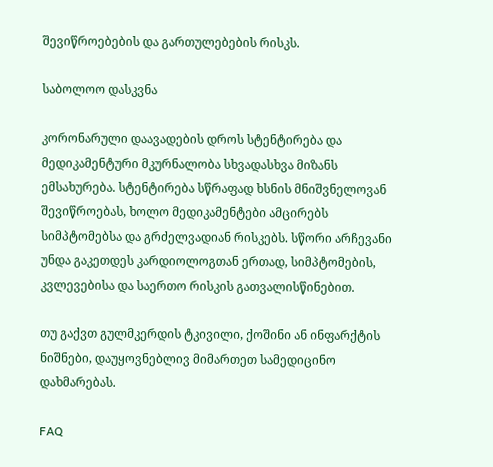შევიწროებების და გართულებების რისკს.

საბოლოო დასკვნა

კორონარული დაავადების დროს სტენტირება და მედიკამენტური მკურნალობა სხვადასხვა მიზანს ემსახურება. სტენტირება სწრაფად ხსნის მნიშვნელოვან შევიწროებას, ხოლო მედიკამენტები ამცირებს სიმპტომებსა და გრძელვადიან რისკებს. სწორი არჩევანი უნდა გაკეთდეს კარდიოლოგთან ერთად, სიმპტომების, კვლევებისა და საერთო რისკის გათვალისწინებით.

თუ გაქვთ გულმკერდის ტკივილი, ქოშინი ან ინფარქტის ნიშნები, დაუყოვნებლივ მიმართეთ სამედიცინო დახმარებას.

FAQ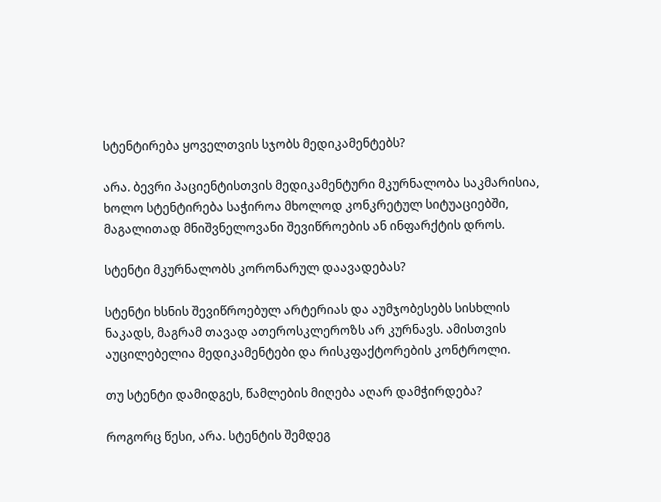სტენტირება ყოველთვის სჯობს მედიკამენტებს?

არა. ბევრი პაციენტისთვის მედიკამენტური მკურნალობა საკმარისია, ხოლო სტენტირება საჭიროა მხოლოდ კონკრეტულ სიტუაციებში, მაგალითად მნიშვნელოვანი შევიწროების ან ინფარქტის დროს.

სტენტი მკურნალობს კორონარულ დაავადებას?

სტენტი ხსნის შევიწროებულ არტერიას და აუმჯობესებს სისხლის ნაკადს, მაგრამ თავად ათეროსკლეროზს არ კურნავს. ამისთვის აუცილებელია მედიკამენტები და რისკფაქტორების კონტროლი.

თუ სტენტი დამიდგეს, წამლების მიღება აღარ დამჭირდება?

როგორც წესი, არა. სტენტის შემდეგ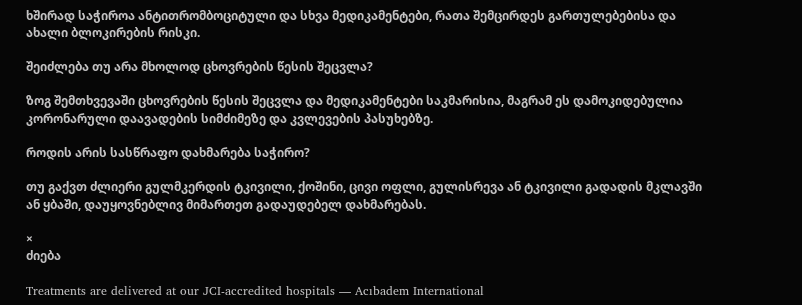ხშირად საჭიროა ანტითრომბოციტული და სხვა მედიკამენტები, რათა შემცირდეს გართულებებისა და ახალი ბლოკირების რისკი.

შეიძლება თუ არა მხოლოდ ცხოვრების წესის შეცვლა?

ზოგ შემთხვევაში ცხოვრების წესის შეცვლა და მედიკამენტები საკმარისია, მაგრამ ეს დამოკიდებულია კორონარული დაავადების სიმძიმეზე და კვლევების პასუხებზე.

როდის არის სასწრაფო დახმარება საჭირო?

თუ გაქვთ ძლიერი გულმკერდის ტკივილი, ქოშინი, ცივი ოფლი, გულისრევა ან ტკივილი გადადის მკლავში ან ყბაში, დაუყოვნებლივ მიმართეთ გადაუდებელ დახმარებას.

×
ძიება

Treatments are delivered at our JCI-accredited hospitals — Acıbadem International